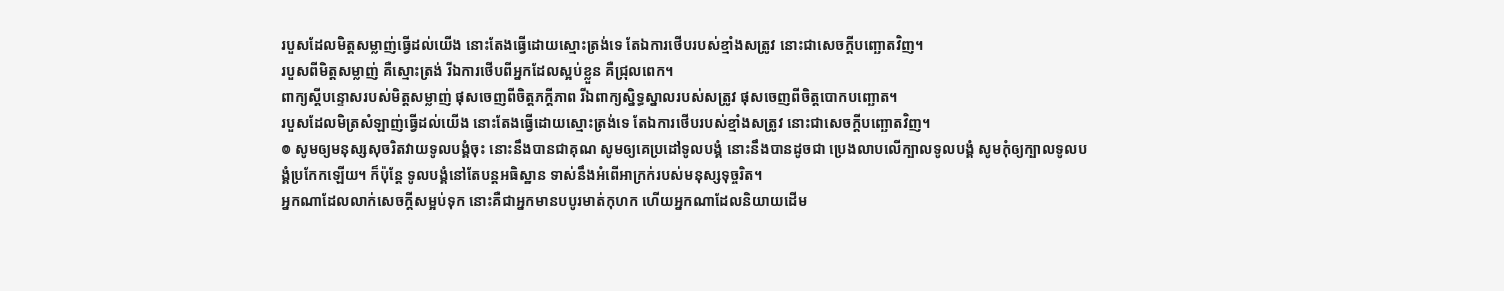របួសដែលមិត្តសម្លាញ់ធ្វើដល់យើង នោះតែងធ្វើដោយស្មោះត្រង់ទេ តែឯការថើបរបស់ខ្មាំងសត្រូវ នោះជាសេចក្ដីបញ្ឆោតវិញ។
របួសពីមិត្តសម្លាញ់ គឺស្មោះត្រង់ រីឯការថើបពីអ្នកដែលស្អប់ខ្លួន គឺជ្រុលពេក។
ពាក្យស្ដីបន្ទោសរបស់មិត្តសម្លាញ់ ផុសចេញពីចិត្តភក្ដីភាព រីឯពាក្យស្និទ្ធស្នាលរបស់សត្រូវ ផុសចេញពីចិត្តបោកបញ្ឆោត។
របួសដែលមិត្រសំឡាញ់ធ្វើដល់យើង នោះតែងធ្វើដោយស្មោះត្រង់ទេ តែឯការថើបរបស់ខ្មាំងសត្រូវ នោះជាសេចក្ដីបញ្ឆោតវិញ។
៙ សូមឲ្យមនុស្សសុចរិតវាយទូលបង្គំចុះ នោះនឹងបានជាគុណ សូមឲ្យគេប្រដៅទូលបង្គំ នោះនឹងបានដូចជា ប្រេងលាបលើក្បាលទូលបង្គំ សូមកុំឲ្យក្បាលទូលបង្គំប្រកែកឡើយ។ ក៏ប៉ុន្តែ ទូលបង្គំនៅតែបន្ដអធិស្ឋាន ទាស់នឹងអំពើអាក្រក់របស់មនុស្សទុច្ចរិត។
អ្នកណាដែលលាក់សេចក្ដីសម្អប់ទុក នោះគឺជាអ្នកមានបបូរមាត់កុហក ហើយអ្នកណាដែលនិយាយដើម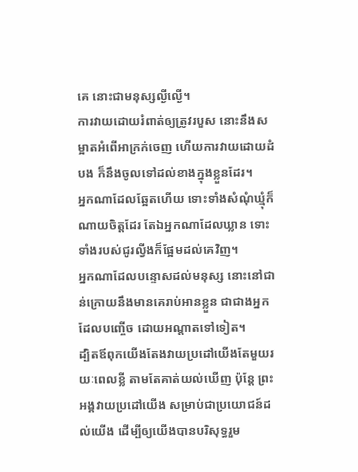គេ នោះជាមនុស្សល្ងីល្ងើ។
ការវាយដោយរំពាត់ឲ្យត្រូវរបួស នោះនឹងសម្អាតអំពើអាក្រក់ចេញ ហើយការវាយដោយដំបង ក៏នឹងចូលទៅដល់ខាងក្នុងខ្លួនដែរ។
អ្នកណាដែលឆ្អែតហើយ ទោះទាំងសំណុំឃ្មុំក៏ណាយចិត្តដែរ តែឯអ្នកណាដែលឃ្លាន ទោះទាំងរបស់ជូរល្វីងក៏ផ្អែមដល់គេវិញ។
អ្នកណាដែលបន្ទោសដល់មនុស្ស នោះនៅជាន់ក្រោយនឹងមានគេរាប់អានខ្លួន ជាជាងអ្នកដែលបញ្ចើច ដោយអណ្ដាតទៅទៀត។
ដ្បិតឪពុកយើងតែងវាយប្រដៅយើងតែមួយរយៈពេលខ្លី តាមតែគាត់យល់ឃើញ ប៉ុន្តែ ព្រះអង្គវាយប្រដៅយើង សម្រាប់ជាប្រយោជន៍ដល់យើង ដើម្បីឲ្យយើងបានបរិសុទ្ធរួម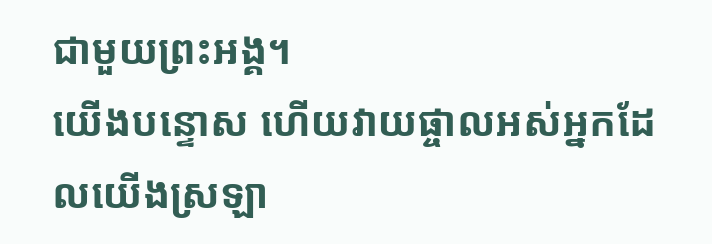ជាមួយព្រះអង្គ។
យើងបន្ទោស ហើយវាយផ្ចាលអស់អ្នកដែលយើងស្រឡា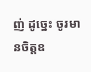ញ់ ដូច្នេះ ចូរមានចិត្តឧ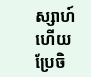ស្សាហ៍ ហើយប្រែចិ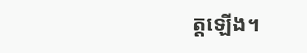ត្តឡើង។